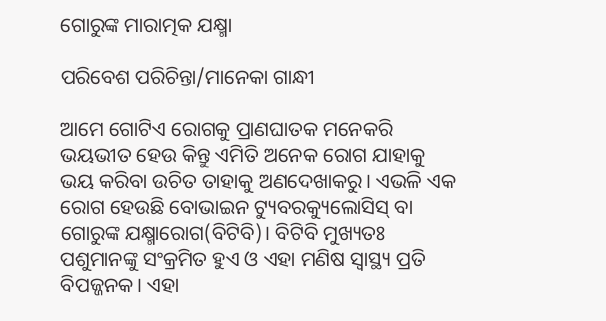ଗୋରୁଙ୍କ ମାରାତ୍ମକ ଯକ୍ଷ୍ମା

ପରିବେଶ ପରିଚିନ୍ତା/ମାନେକା ଗାନ୍ଧୀ

ଆମେ ଗୋଟିଏ ରୋଗକୁ ପ୍ରାଣଘାତକ ମନେକରି ଭୟଭୀତ ହେଉ କିନ୍ତୁ ଏମିତି ଅନେକ ରୋଗ ଯାହାକୁ ଭୟ କରିବା ଉଚିତ ତାହାକୁ ଅଣଦେଖାକରୁ। ଏଭଳି ଏକ ରୋଗ ହେଉଛି ବୋଭାଇନ ଟ୍ୟୁବରକ୍ୟୁଲୋସିସ୍‌ ବା ଗୋରୁଙ୍କ ଯକ୍ଷ୍ମାରୋଗ(ବିଟିବି)। ବିଟିବି ମୁଖ୍ୟତଃ ପଶୁମାନଙ୍କୁ ସଂକ୍ରମିତ ହୁଏ ଓ ଏହା ମଣିଷ ସ୍ବାସ୍ଥ୍ୟ ପ୍ରତି ବିପଜ୍ଜନକ। ଏହା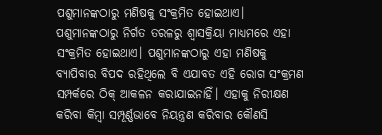ପଶୁମାନଙ୍କଠାରୁ ମଣିଷକୁ ସଂକ୍ରମିତ ହୋଇଥାଏ। ପଶୁମାନଙ୍କଠାରୁ ନିର୍ଗତ ତରଳରୁ ଶ୍ୱାସକ୍ରିୟା ମାଧ୍ୟମରେ ଏହା ସଂକ୍ରମିତ ହୋଇଥାଏ। ପଶୁମାନଙ୍କଠାରୁ ଏହା ମଣିଷକୁ ବ୍ୟାପିବାର ବିପଦ ରହିଥିଲେ ବି ଏଯାବତ ଏହି ରୋଗ ସଂକ୍ରମଣ ସମ୍ପର୍କରେ ଠିକ୍‌ ଆକଳନ କରାଯାଇନାହିଁ। ଏହାକୁ ନିରୀକ୍ଷଣ କରିବା କିମ୍ବା ସମ୍ପୂର୍ଣ୍ଣଭାବେ ନିୟନ୍ତ୍ରଣ କରିବାର କୌଣସି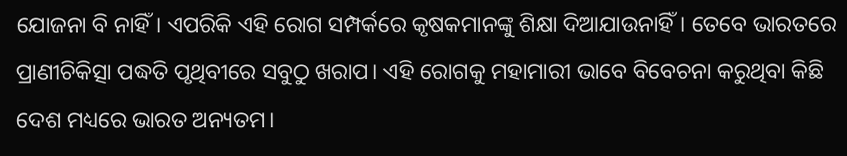ଯୋଜନା ବି ନାହିଁ। ଏପରିକି ଏହି ରୋଗ ସମ୍ପର୍କରେ କୃଷକମାନଙ୍କୁ ଶିକ୍ଷା ଦିଆଯାଉନାହିଁ। ତେବେ ଭାରତରେ ପ୍ରାଣୀଚିକିତ୍ସା ପଦ୍ଧତି ପୃଥିବୀରେ ସବୁଠୁ ଖରାପ। ଏହି ରୋଗକୁ ମହାମାରୀ ଭାବେ ବିବେଚନା କରୁଥିବା କିଛି ଦେଶ ମଧ୍ୟରେ ଭାରତ ଅନ୍ୟତମ।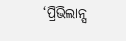‘ପ୍ରିଭିଲାନ୍ସ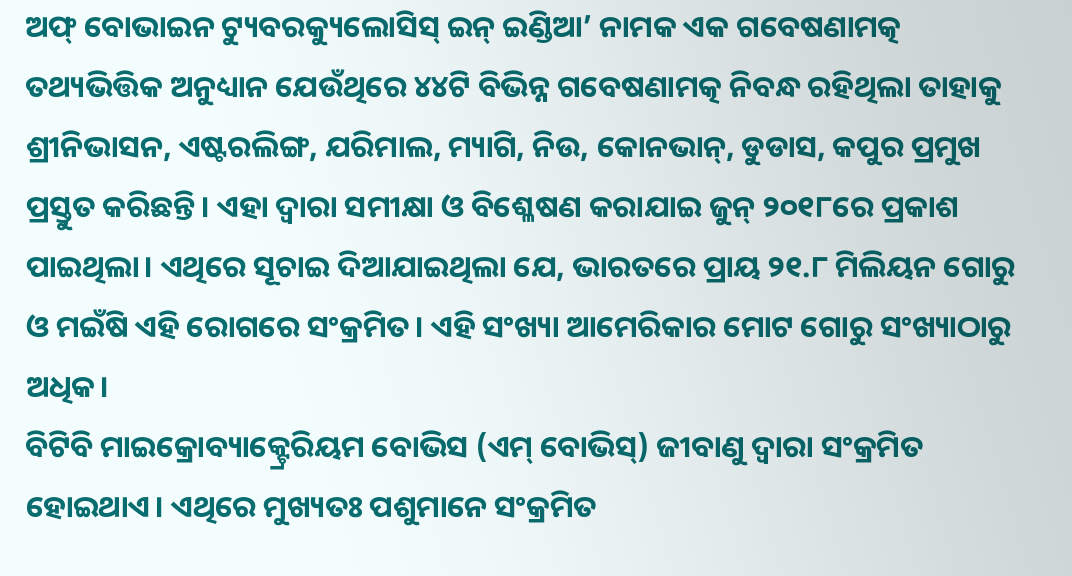ଅଫ୍‌ ବୋଭାଇନ ଟ୍ୟୁବରକ୍ୟୁଲୋସିସ୍‌ ଇନ୍‌ ଇଣ୍ଡିଆ’ ନାମକ ଏକ ଗବେଷଣାମତ୍କ ତଥ୍ୟଭିତ୍ତିକ ଅନୁଧ୍ୟାନ ଯେଉଁଥିରେ ୪୪ଟି ବିଭିନ୍ନ ଗବେଷଣାମତ୍କ ନିବନ୍ଧ ରହିଥିଲା ତାହାକୁ ଶ୍ରୀନିଭାସନ, ଏଷ୍ଟରଲିଙ୍ଗ, ଯରିମାଲ, ମ୍ୟାଗି, ନିଉ, କୋନଭାନ୍‌, ଡୁଡାସ, କପୁର ପ୍ରମୁଖ ପ୍ରସ୍ତୁତ କରିଛନ୍ତି। ଏହା ଦ୍ୱାରା ସମୀକ୍ଷା ଓ ବିଶ୍ଳେଷଣ କରାଯାଇ ଜୁନ୍‌ ୨୦୧୮ରେ ପ୍ରକାଶ ପାଇଥିଲା। ଏଥିରେ ସୂଚାଇ ଦିଆଯାଇଥିଲା ଯେ, ଭାରତରେ ପ୍ରାୟ ୨୧.୮ ମିଲିୟନ ଗୋରୁ ଓ ମଇଁଷି ଏହି ରୋଗରେ ସଂକ୍ରମିତ। ଏହି ସଂଖ୍ୟା ଆମେରିକାର ମୋଟ ଗୋରୁ ସଂଖ୍ୟାଠାରୁ ଅଧିକ।
ବିଟିବି ମାଇକ୍ରୋବ୍ୟାକ୍ଟ୍ରେରିୟମ ବୋଭିସ (ଏମ୍‌ ବୋଭିସ୍‌) ଜୀବାଣୁ ଦ୍ୱାରା ସଂକ୍ରମିତ ହୋଇଥାଏ। ଏଥିରେ ମୁଖ୍ୟତଃ ପଶୁମାନେ ସଂକ୍ରମିତ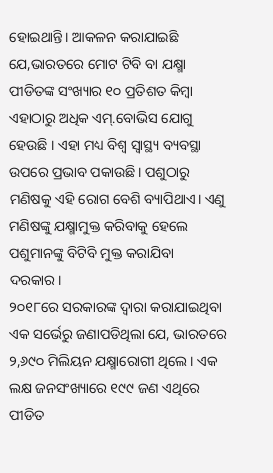ହୋଇଥାନ୍ତି। ଆକଳନ କରାଯାଇଛି ଯେ,ଭାରତରେ ମୋଟ ଟିବି ବା ଯକ୍ଷ୍ମା ପୀଡିତଙ୍କ ସଂଖ୍ୟାର ୧୦ ପ୍ରତିଶତ କିମ୍ବା ଏହାଠାରୁ ଅଧିକ ଏମ୍‌.ବୋଭିସ ଯୋଗୁ ହେଉଛି । ଏହା ମଧ୍ୟ ବିଶ୍ୱ ସ୍ବାସ୍ଥ୍ୟ ବ୍ୟବସ୍ଥା ଉପରେ ପ୍ରଭାବ ପକାଉଛି। ପଶୁଠାରୁ ମଣିଷକୁ ଏହି ରୋଗ ବେଶି ବ୍ୟାପିଥାଏ। ଏଣୁ ମଣିଷଙ୍କୁ ଯକ୍ଷ୍ମାମୁକ୍ତ କରିବାକୁ ହେଲେ ପଶୁମାନଙ୍କୁ ବିଟିବି ମୁକ୍ତ କରାଯିବା ଦରକାର।
୨୦୧୮ରେ ସରକାରଙ୍କ ଦ୍ୱାରା କରାଯାଇଥିବା ଏକ ସର୍ଭେରୁ ଜଣାପଡିଥିଲା ଯେ, ଭାରତରେ ୨,୬୯୦ ମିଲିୟନ ଯକ୍ଷ୍ମାରୋଗୀ ଥିଲେ। ଏକ ଲକ୍ଷ ଜନସଂଖ୍ୟାରେ ୧୯୯ ଜଣ ଏଥିରେ ପୀଡିତ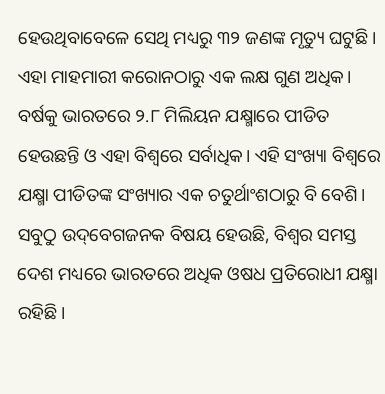ହେଉଥିବାବେଳେ ସେଥି ମଧ୍ୟରୁ ୩୨ ଜଣଙ୍କ ମୃତ୍ୟୁ ଘଟୁଛି। ଏହା ମାହମାରୀ କରୋନଠାରୁ ଏକ ଲକ୍ଷ ଗୁଣ ଅଧିକ। ବର୍ଷକୁ ଭାରତରେ ୨.୮ ମିଲିୟନ ଯକ୍ଷ୍ମାରେ ପୀଡିତ ହେଉଛନ୍ତି ଓ ଏହା ବିଶ୍ୱରେ ସର୍ବାଧିକ। ଏହି ସଂଖ୍ୟା ବିଶ୍ୱରେ ଯକ୍ଷ୍ମା ପୀଡିତଙ୍କ ସଂଖ୍ୟାର ଏକ ଚତୁର୍ଥାଂଶଠାରୁ ବି ବେଶି। ସବୁଠୁ ଉଦ୍‌ବେଗଜନକ ବିଷୟ ହେଉଛି, ବିଶ୍ୱର ସମସ୍ତ ଦେଶ ମଧ୍ୟରେ ଭାରତରେ ଅଧିକ ଓଷଧ ପ୍ରତିରୋଧୀ ଯକ୍ଷ୍ମା ରହିଛି।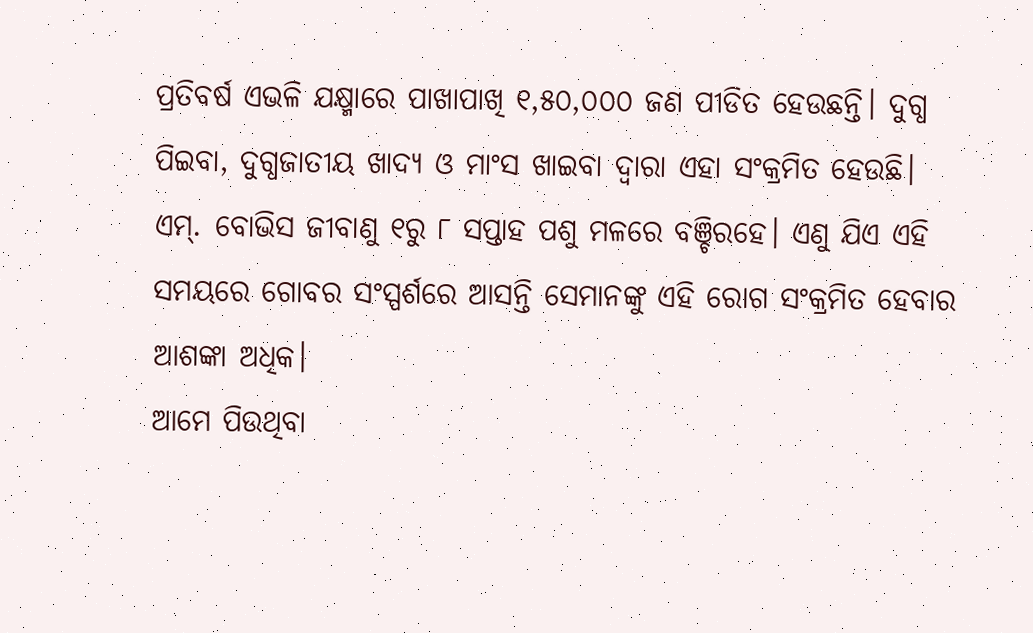ପ୍ରତିବର୍ଷ ଏଭଳି ଯକ୍ଷ୍ମାରେ ପାଖାପାଖି ୧,୫୦,୦୦୦ ଜଣ ପୀଡିତ ହେଉଛନ୍ତି। ଦୁଗ୍ଧ ପିଇବା, ଦୁଗ୍ଧଜାତୀୟ ଖାଦ୍ୟ ଓ ମାଂସ ଖାଇବା ଦ୍ୱାରା ଏହା ସଂକ୍ରମିତ ହେଉଛି। ଏମ୍‌. ବୋଭିସ ଜୀବାଣୁ ୧ରୁ ୮ ସପ୍ତାହ ପଶୁ ମଳରେ ବଞ୍ଚିରହେ। ଏଣୁ ଯିଏ ଏହି ସମୟରେ ଗୋବର ସଂସ୍ପର୍ଶରେ ଆସନ୍ତି ସେମାନଙ୍କୁ ଏହି ରୋଗ ସଂକ୍ରମିତ ହେବାର ଆଶଙ୍କା ଅଧିକ।
ଆମେ ପିଉଥିବା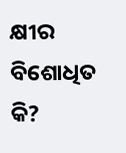କ୍ଷୀର ବିଶୋଧିତ କି?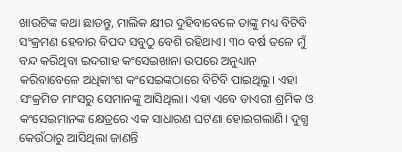ଖାଉଟିଙ୍କ କଥା ଛାଡନ୍ତୁ, ମାଲିକ କ୍ଷୀର ଦୁହିବାବେଳେ ତାଙ୍କୁ ମଧ୍ୟ ବିଟିବି ସଂକ୍ରମଣ ହେବାର ବିପଦ ସବୁଠୁ ବେଶି ରହିଥାଏ। ୩୦ ବର୍ଷ ତଳେ ମୁଁ ବନ୍ଦ କରିଥିବା ଇଦଗାହ କଂସେଇଖାନା ଉପରେ ଅନୁଧ୍ୟାନ କରିବାବେଳେ ଅଧିକାଂଶ କଂସେଇଙ୍କଠାରେ ବିଟିବି ପାଇଥିଲୁ। ଏହା ସଂକ୍ରମିତ ମାଂସରୁ ସେମାନଙ୍କୁ ଆସିଥିଲା। ଏହା ଏବେ ଡାଏରୀ ଶ୍ରମିକ ଓ କଂସେଇମାନଙ୍କ କ୍ଷେତ୍ରରେ ଏକ ସାଧାରଣ ଘଟଣା ହୋଇଗଲାଣି। ଦୁଗ୍ଧ କେଉଁଠାରୁ ଆସିଥିଲା ଜାଣନ୍ତି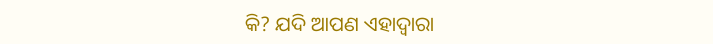କି? ଯଦି ଆପଣ ଏହାଦ୍ୱାରା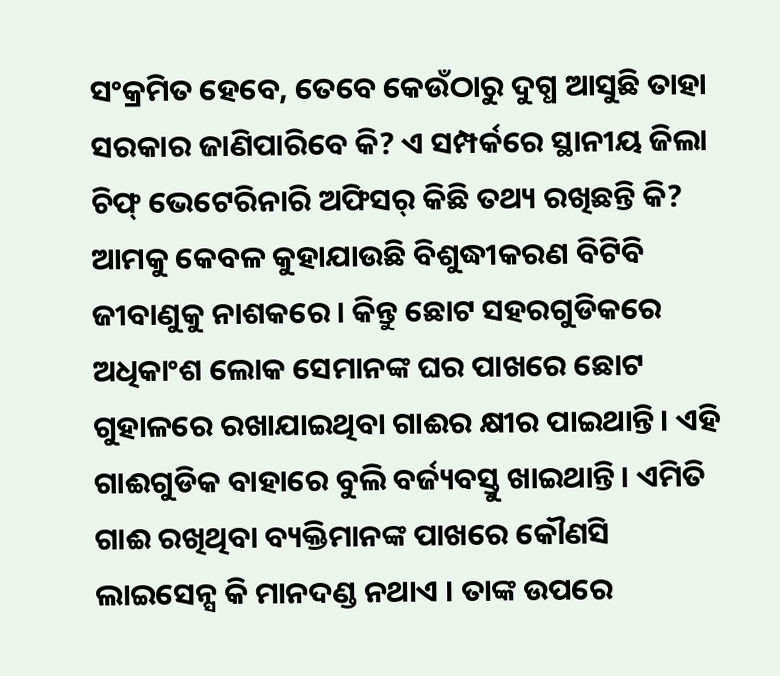ସଂକ୍ରମିତ ହେବେ, ତେବେ କେଉଁଠାରୁ ଦୁଗ୍ଧ ଆସୁଛି ତାହା ସରକାର ଜାଣିପାରିବେ କି? ଏ ସମ୍ପର୍କରେ ସ୍ଥାନୀୟ ଜିଲା ଚିଫ୍‌ ଭେଟେରିନାରି ଅଫିସର୍‌ କିଛି ତଥ୍ୟ ରଖିଛନ୍ତି କି? ଆମକୁ କେବଳ କୁହାଯାଉଛି ବିଶୁଦ୍ଧୀକରଣ ବିଟିବି ଜୀବାଣୁକୁ ନାଶକରେ। କିନ୍ତୁ ଛୋଟ ସହରଗୁଡିକରେ ଅଧିକାଂଶ ଲୋକ ସେମାନଙ୍କ ଘର ପାଖରେ ଛୋଟ ଗୁହାଳରେ ରଖାଯାଇଥିବା ଗାଈର କ୍ଷୀର ପାଇଥାନ୍ତି। ଏହି ଗାଈଗୁଡିକ ବାହାରେ ବୁଲି ବର୍ଜ୍ୟବସ୍ତୁ ଖାଇଥାନ୍ତି। ଏମିତି ଗାଈ ରଖିଥିବା ବ୍ୟକ୍ତିମାନଙ୍କ ପାଖରେ କୌଣସି ଲାଇସେନ୍ସ କି ମାନଦଣ୍ଡ ନଥାଏ । ତାଙ୍କ ଉପରେ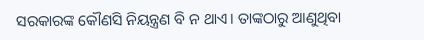ସରକାରଙ୍କ କୌଣସି ନିୟନ୍ତ୍ରଣ ବି ନ ଥାଏ। ତାଙ୍କଠାରୁ ଆଣୁଥିବା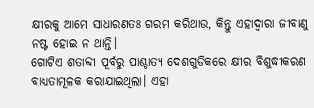କ୍ଷୀରକୁ ଆମେ ସାଧାରଣତଃ ଗରମ କରିଥାଉ, କିନ୍ତୁ ଏହାଦ୍ୱାରା ଜୀବାଣୁ ନଷ୍ଟ ହୋଇ ନ ଥାନ୍ତି।
ଗୋଟିଏ ଶତାବ୍ଦୀ ପୂର୍ବରୁ ପାଶ୍ଚାତ୍ୟ ଦେଶଗୁଡିକରେ କ୍ଷୀର ବିଶୁଦ୍ଧୀକରଣ ବାଧ୍ୟତାମୂଳକ କରାଯାଇଥିଲା। ଏହା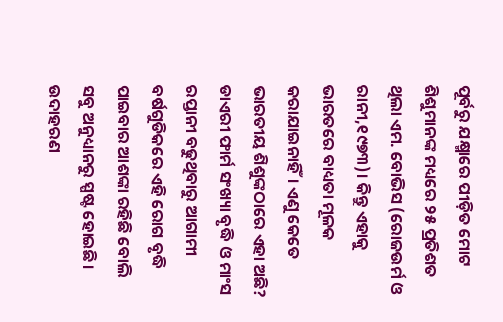ପୂର୍ବରୁ ଯକ୍ଷ୍ମାରେ ପୀଡ଼ିତ ମୋଟ ଶିଶୁମାନଙ୍କ ମଧ୍ୟରେ ୨୫ ପ୍ରତିଶତ ଥିଲା ଏମ. ବୋଭିସ (ରୋଜଉର୍ମ ଓ ରାନୀ,୧୯୭୩)। କିନ୍ତୁ ଏହାକୁ ଭାରତରେ ବାଧ୍ୟତା ମୂଳକ କରାଯାଇନାହିଁ। ଏଣୁ କେତେ ଭାରତୀୟ ଶିଶୁଙ୍କଠାରେ ଏହା ଅଛି? ଡାଏରୀ ଫାର୍ମ ସଂଖ୍ୟା ବୃଦ୍ଧି ଓ ମାଂସ ରପ୍ତାନୀ ବଢୁଥିବାରୁ ଆଗାମୀ ବର୍ଷଗୁଡିକରେ ଏହି ରୋଗ ବୃଦ୍ଧି ପାଇବାର ଆଶଙ୍କା ରହିଛି ବୋଲି ସବୁ ଅନୁଧ୍ୟାନରୁ ସ୍ପଷ୍ଟ ହୋଇଛି। ଉଦାହରଣ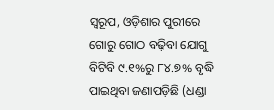ସ୍ବରୂପ, ଓଡ଼ିଶାର ପୁରୀରେ ଗୋରୁ ଗୋଠ ବଢ଼ିବା ଯୋଗୁ ବିଟିବି ୯.୧%ରୁ ୮୪.୭% ବୃଦ୍ଧି ପାଇଥିବା ଜଣାପଡ଼ିଛି (ଧଣ୍ଡା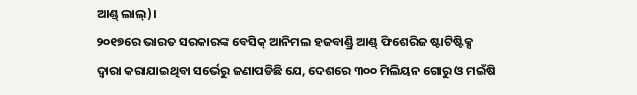ଆଣ୍ଡ୍‌ ଲାଲ୍‌)।
୨୦୧୭ରେ ଭାରତ ସରକାରଙ୍କ ବେସିକ୍‌ ଆନିମଲ ହଜବାଣ୍ଡ୍ରି ଆଣ୍ଡ୍‌ ଫିଶେରିଜ ଷ୍ଟାଟିଷ୍ଟିକ୍ସ ଦ୍ୱାରା କରାଯାଇଥିବା ସର୍ଭେରୁ ଜଣାପଡିଛି ଯେ, ଦେଶରେ ୩୦୦ ମିଲିୟନ ଗୋରୁ ଓ ମଇଁଷି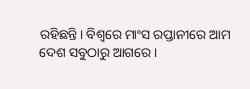ରହିଛନ୍ତି। ବିଶ୍ୱରେ ମାଂସ ରପ୍ତାନୀରେ ଆମ ଦେଶ ସବୁଠାରୁ ଆଗରେ।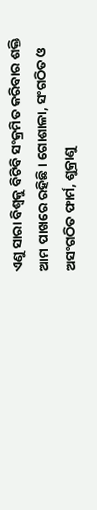ଏଣୁ ସାରା ବିଶ୍ୱକୁ ବିଟିବି ସଂକ୍ରମିତ କରିବାର ଶକ୍ତି ଆମ ପାଖରେ ରହିଛି। ଗୋଶାଳା, ସଂଗଠିତ ଓ ଅସଂଗଠିତ ଫାର୍ମ, ଶୁକ୍ରାଣୁ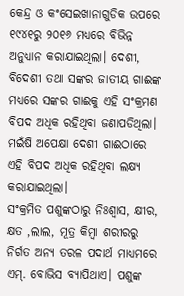କେନ୍ଦ୍ର ଓ କଂସେଇଖାନାଗୁଡିକ ଉପରେ ୧୯୪୧ରୁ ୨୦୧୬ ମଧ୍ୟରେ ବିଭିନ୍ନ ଅନୁଧ୍ୟାନ କରାଯାଇଥିଲା। ଦେଶୀ, ବିଦେଶୀ ତଥା ସଙ୍କର ଜାତୀୟ ଗାଈଙ୍କ ମଧ୍ୟରେ ସଙ୍କର ଗାଈକୁ ଏହି ସଂକ୍ରମଣ ବିପଦ ଅଧିକ ରହିଥିବା ଜଣାପଡିଥିଲା। ମଇଁଷି ଅପେକ୍ଷା ଦେଶୀ ଗାଈଠାରେ ଏହି ବିପଦ ଅଧିକ ରହିଥିବା ଲକ୍ଷ୍ୟ କରାଯାଇଥିଲା।
ସଂକ୍ରମିତ ପଶୁଙ୍କଠାରୁ ନିଃଶ୍ୱାସ, କ୍ଷୀର, କ୍ଷତ ,ଲାଲ, ମୂତ୍ର କିମ୍ବା ଶରୀରରୁ ନିର୍ଗତ ଅନ୍ୟ ତରଳ ପଦାର୍ଥ ମାଧ୍ୟମରେ ଏମ୍‌. ବୋଭିସ ବ୍ୟାପିଥାଏ। ପଶୁଙ୍କ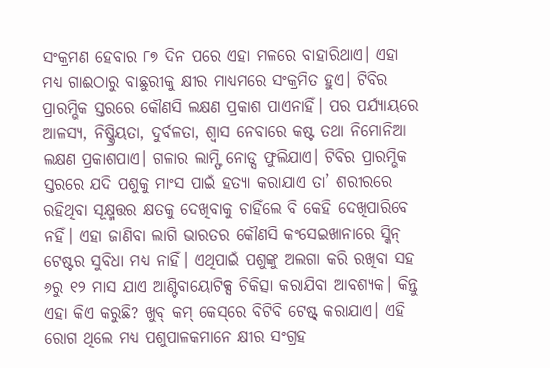ସଂକ୍ରମଣ ହେବାର ୮୭ ଦିନ ପରେ ଏହା ମଳରେ ବାହାରିଥାଏ। ଏହା ମଧ୍ୟ ଗାଈଠାରୁ ବାଛୁରୀକୁ କ୍ଷୀର ମାଧ୍ୟମରେ ସଂକ୍ରମିତ ହୁଏ। ଟିବିର ପ୍ରାରମ୍ଭିକ ସ୍ତରରେ କୌଣସି ଲକ୍ଷଣ ପ୍ରକାଶ ପାଏନାହିଁ। ପର ପର୍ଯ୍ୟାୟରେ ଆଳସ୍ୟ, ନିଷ୍କ୍ରିୟତା, ଦୁର୍ବଳତା, ଶ୍ୱାସ ନେବାରେ କଷ୍ଟ ତଥା ନିମୋନିଆ ଲକ୍ଷଣ ପ୍ରକାଶପାଏ। ଗଳାର ଲାମ୍ଫି ନୋଡ୍ସ ଫୁଲିଯାଏ। ଟିବିର ପ୍ରାରମ୍ଭିକ ସ୍ତରରେ ଯଦି ପଶୁକୁ ମାଂସ ପାଇଁ ହତ୍ୟା କରାଯାଏ ତା’ ଶରୀରରେ ରହିଥିବା ସୂକ୍ଷ୍ମତ୍ତର କ୍ଷତକୁ ଦେଖିବାକୁ ଚାହିଁଲେ ବି କେହି ଦେଖିପାରିବେ ନହିଁ। ଏହା ଜାଣିବା ଲାଗି ଭାରତର କୌଣସି କଂସେଇଖାନାରେ ସ୍କିନ୍‌ ଟେଷ୍ଟର ସୁବିଧା ମଧ୍ୟ ନାହିଁ। ଏଥିପାଇଁ ପଶୁଙ୍କୁ ଅଲଗା କରି ରଖିବା ସହ ୬ରୁ ୧୨ ମାସ ଯାଏ ଆଣ୍ଟିବାୟୋଟିକ୍ସ ଚିକିତ୍ସା କରାଯିବା ଆବଶ୍ୟକ। କିନ୍ତୁ ଏହା କିଏ କରୁଛି? ଖୁବ୍‌ କମ୍‌ କେସ୍‌ରେ ବିଟିବି ଟେଷ୍ଟ୍‌ କରାଯାଏ। ଏହି ରୋଗ ଥିଲେ ମଧ୍ୟ ପଶୁପାଳକମାନେ କ୍ଷୀର ସଂଗ୍ରହ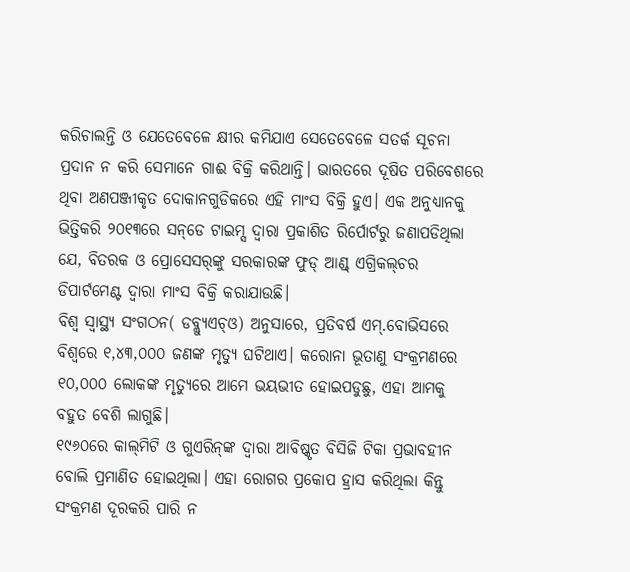କରିଚାଲନ୍ତି ଓ ଯେତେବେଳେ କ୍ଷୀର କମିଯାଏ ସେତେବେଳେ ସତର୍କ ସୂଚନା ପ୍ରଦାନ ନ କରି ସେମାନେ ଗାଈ ବିକ୍ରି କରିଥାନ୍ତି। ଭାରତରେ ଦୂଷିତ ପରିବେଶରେ ଥିବା ଅଣପଞ୍ଜୀକୃତ ଦୋକାନଗୁଡିକରେ ଏହି ମାଂସ ବିକ୍ରି ହୁଏ। ଏକ ଅନୁଧ୍ୟାନକୁ ଭିତ୍ତିକରି ୨୦୧୩ରେ ସନ୍‌ଡେ ଟାଇମ୍ସ ଦ୍ୱାରା ପ୍ରକାଶିତ ରିର୍ପୋର୍ଟରୁ ଜଣାପଡିଥିଲା ଯେ, ବିତରକ ଓ ପ୍ରୋସେସର୍‌ଙ୍କୁ ସରକାରଙ୍କ ଫୁଡ୍‌ ଆଣ୍ଡ୍‌ ଏଗ୍ରିକଲ୍‌ଚର ଡିପାର୍ଟମେଣ୍ଟ ଦ୍ୱାରା ମାଂସ ବିକ୍ରି କରାଯାଉଛି।
ବିଶ୍ୱ ସ୍ବାସ୍ଥ୍ୟ ସଂଗଠନ( ଡବ୍ଲ୍ୟୁଏଚ୍‌ଓ) ଅନୁସାରେ, ପ୍ରତିବର୍ଷ ଏମ୍‌.ବୋଭିସରେ ବିଶ୍ୱରେ ୧,୪୩,୦୦୦ ଜଣଙ୍କ ମୃତ୍ୟୁ ଘଟିଥାଏ। କରୋନା ଭୂତାଣୁ ସଂକ୍ରମଣରେ ୧୦,୦୦୦ ଲୋକଙ୍କ ମୃତ୍ୟୁରେ ଆମେ ଭୟଭୀତ ହୋଇପଡୁଛୁ, ଏହା ଆମକୁ ବହୁତ ବେଶି ଲାଗୁଛି।
୧୯୬୦ରେ କାଲ୍‌ମିଟି ଓ ଗୁଏରିନ୍‌ଙ୍କ ଦ୍ୱାରା ଆବିଷ୍କୃତ ବିସିଜି ଟିକା ପ୍ରଭାବହୀନ ବୋଲି ପ୍ରମାଣିତ ହୋଇଥିଲା। ଏହା ରୋଗର ପ୍ରକୋପ ହ୍ରାସ କରିଥିଲା କିନ୍ତୁ ସଂକ୍ରମଣ ଦୂରକରି ପାରି ନ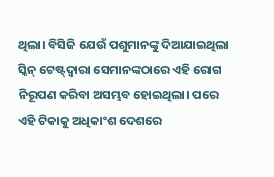ଥିଲା। ବିସିଜି ଯେଉଁ ପଶୁମାନଙ୍କୁ ଦିଆଯାଇଥିଲା ସ୍କିନ୍‌ ଟେଷ୍ଟ୍‌ଦ୍ୱାରା ସେମାନଙ୍କଠାରେ ଏହି ରୋଗ ନିରୂପଣ କରିବା ଅସମ୍ଭବ ହୋଇଥିଲା। ପରେ ଏହି ଟିକାକୁ ଅଧିକାଂଶ ଦେଶରେ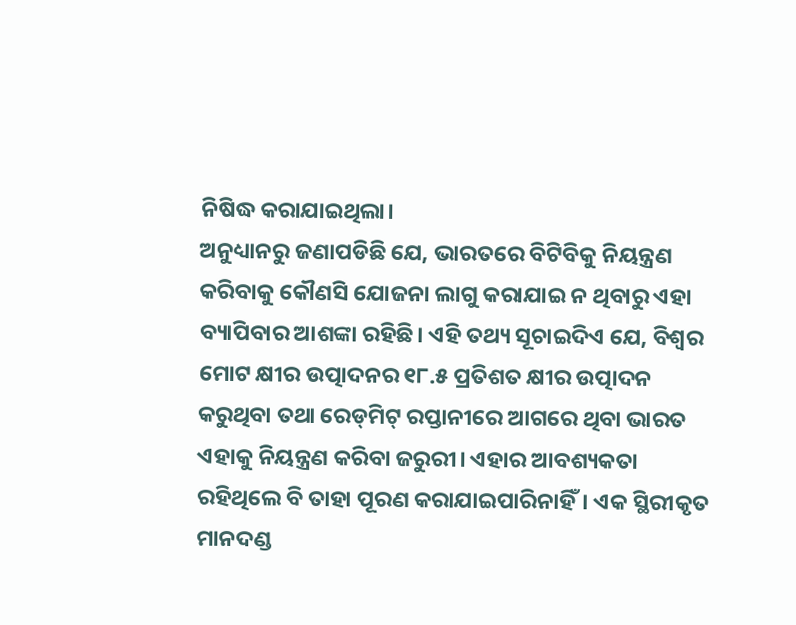ନିଷିଦ୍ଧ କରାଯାଇଥିଲା।
ଅନୁଧ୍ୟାନରୁ ଜଣାପଡିଛି ଯେ, ଭାରତରେ ବିଟିବିକୁ ନିୟନ୍ତ୍ରଣ କରିବାକୁ କୌଣସି ଯୋଜନା ଲାଗୁ କରାଯାଇ ନ ଥିବାରୁ ଏହା ବ୍ୟାପିବାର ଆଶଙ୍କା ରହିଛି। ଏହି ତଥ୍ୟ ସୂଚାଇଦିଏ ଯେ, ବିଶ୍ୱର ମୋଟ କ୍ଷୀର ଉତ୍ପାଦନର ୧୮.୫ ପ୍ରତିଶତ କ୍ଷୀର ଉତ୍ପାଦନ କରୁଥିବା ତଥା ରେଡ୍‌ମିଟ୍‌ ରପ୍ତାନୀରେ ଆଗରେ ଥିବା ଭାରତ ଏହାକୁ ନିୟନ୍ତ୍ରଣ କରିବା ଜରୁରୀ। ଏହାର ଆବଶ୍ୟକତା ରହିଥିଲେ ବି ତାହା ପୂରଣ କରାଯାଇପାରିନାହିଁ। ଏକ ସ୍ଥିରୀକୃତ ମାନଦଣ୍ଡ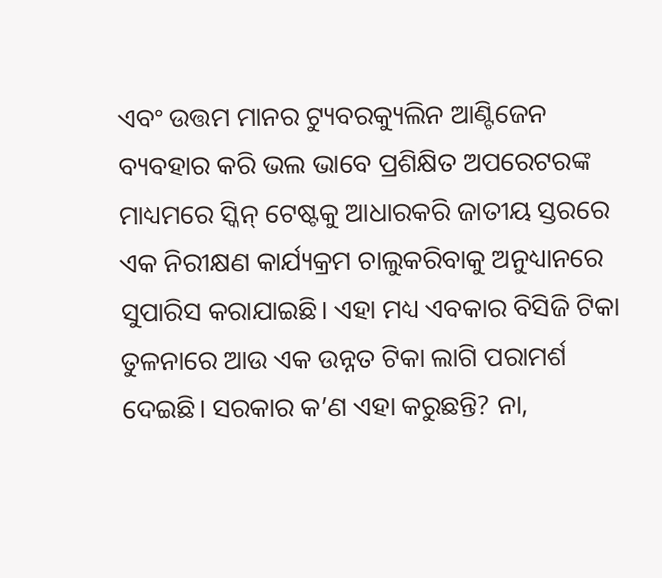ଏବଂ ଉତ୍ତମ ମାନର ଟ୍ୟୁବରକ୍ୟୁଲିନ ଆଣ୍ଟିଜେନ ବ୍ୟବହାର କରି ଭଲ ଭାବେ ପ୍ରଶିକ୍ଷିତ ଅପରେଟରଙ୍କ ମାଧ୍ୟମରେ ସ୍କିନ୍‌ ଟେଷ୍ଟକୁ ଆଧାରକରି ଜାତୀୟ ସ୍ତରରେ ଏକ ନିରୀକ୍ଷଣ କାର୍ଯ୍ୟକ୍ରମ ଚାଲୁକରିବାକୁ ଅନୁଧ୍ୟାନରେ ସୁପାରିସ କରାଯାଇଛି। ଏହା ମଧ୍ୟ ଏବକାର ବିସିଜି ଟିକା ତୁଳନାରେ ଆଉ ଏକ ଉନ୍ନତ ଟିକା ଲାଗି ପରାମର୍ଶ ଦେଇଛି। ସରକାର କ’ଣ ଏହା କରୁଛନ୍ତି? ନା,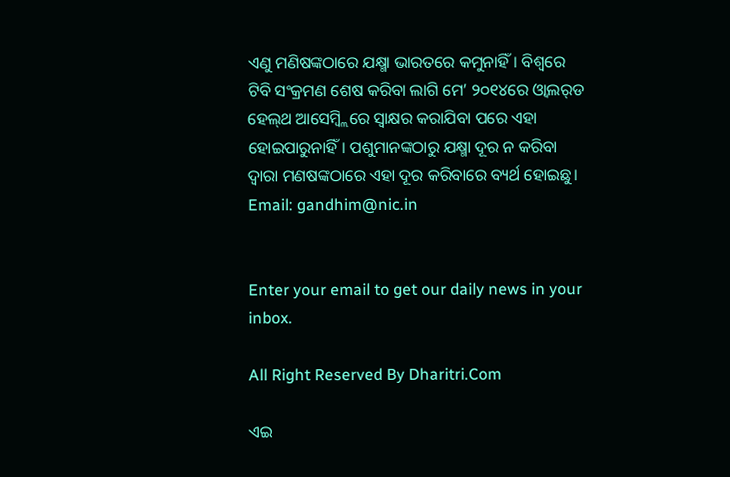ଏଣୁ ମଣିଷଙ୍କଠାରେ ଯକ୍ଷ୍ମା ଭାରତରେ କମୁନାହିଁ। ବିଶ୍ୱରେ ଟିବି ସଂକ୍ରମଣ ଶେଷ କରିବା ଲାଗି ମେ’ ୨୦୧୪ରେ ଓ୍ବାଲର୍‌ଡ ହେଲ୍‌ଥ ଆସେମ୍ବ୍ଲିରେ ସ୍ବାକ୍ଷର କରାଯିବା ପରେ ଏହା ହୋଇପାରୁନାହିଁ। ପଶୁମାନଙ୍କଠାରୁ ଯକ୍ଷ୍ମା ଦୂର ନ କରିବା ଦ୍ୱାରା ମଣଷଙ୍କଠାରେ ଏହା ଦୂର କରିବାରେ ବ୍ୟର୍ଥ ହୋଇଛୁ।
Email: gandhim@nic.in


Enter your email to get our daily news in your inbox.

All Right Reserved By Dharitri.Com

ଏଇ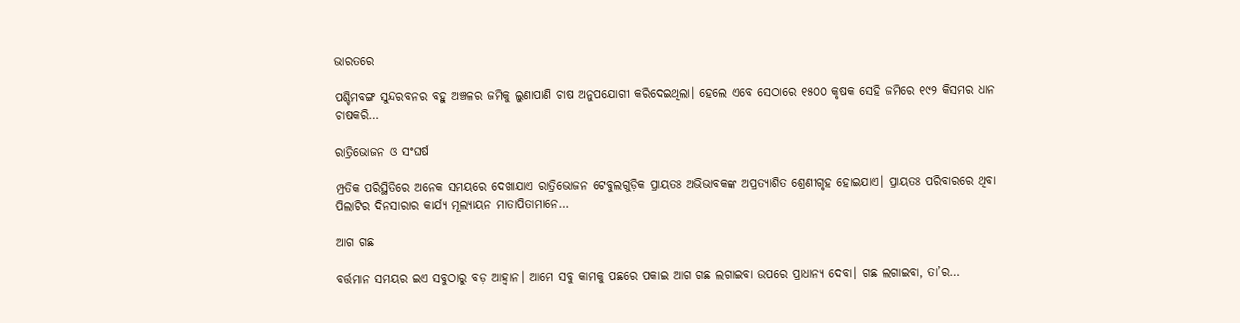ଭାରତରେ

ପଶ୍ଚିମବଙ୍ଗ ସୁନ୍ଦରବନର ବହୁ ଅଞ୍ଚଳର ଜମିକୁ ଲୁଣାପାଣି ଚାଷ ଅନୁପଯୋଗୀ କରିଦେଇଥିଲା। ହେଲେ ଏବେ ସେଠାରେ ୧୫୦୦ କୃଷକ ସେହି ଜମିରେ ୧୯୨ କିସମର ଧାନ ଚାଷକରି…

ରାତ୍ରିଭୋଜନ ଓ ସଂଘର୍ଷ

ମ୍ପ୍ରତିକ ପରିସ୍ଥିତିରେ ଅନେକ ସମୟରେ ଦେଖାଯାଏ ରାତ୍ରିଭୋଜନ ଟେବୁଲଗୁଡ଼ିକ ପ୍ରାୟତଃ ଅଭିଭାବକଙ୍କ ଅପ୍ରତ୍ୟାଶିତ ଶ୍ରେଣୀଗୃହ ହୋଇଯାଏ। ପ୍ରାୟତଃ ପରିବାରରେ ଥିବା ପିଲାଟିର ଦିନସାରାର କାର୍ଯ୍ୟ ମୂଲ୍ୟାୟନ ମାତାପିତାମାନେ…

ଆଗ ଗଛ

ବର୍ତ୍ତମାନ ସମୟର ଇଏ ସବୁଠାରୁ ବଡ଼ ଆହ୍ବାନ। ଆମେ ସବୁ କାମକୁ ପଛରେ ପକାଇ ଆଗ ଗଛ ଲଗାଇବା ଉପରେ ପ୍ରାଧାନ୍ୟ ଦେବା। ଗଛ ଲଗାଇବା, ତା’ର…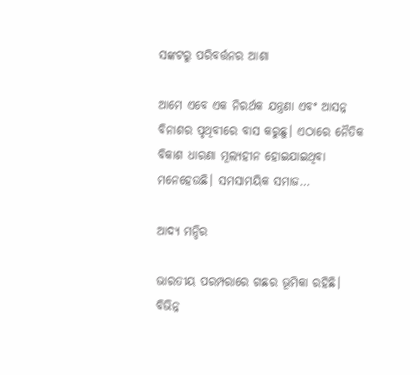ସଙ୍କଟରୁ ପରିବର୍ତ୍ତନର ଆଶା

ଆମେ ଏବେ ଏକ ନିରର୍ଥକ ଯନ୍ତ୍ରଣା ଏବଂ ଆସନ୍ନ ବିନାଶର ପୃଥିବୀରେ ବାସ କରୁଛୁ। ଏଠାରେ ନୈତିକ ବିକାଶ ଧାରଣା ମୂଲ୍ୟହୀନ ହୋଇଯାଇଥିବା ମନେହେଉଛି। ସମସାମୟିକ ସମାଜ…

ଆଦ୍ୟ ମନ୍ଦିର

ଭାରତୀୟ ପରମ୍ପରାରେ ଗଛର ଭୂମିକା ରହିଛି। ବିଭିନ୍ନ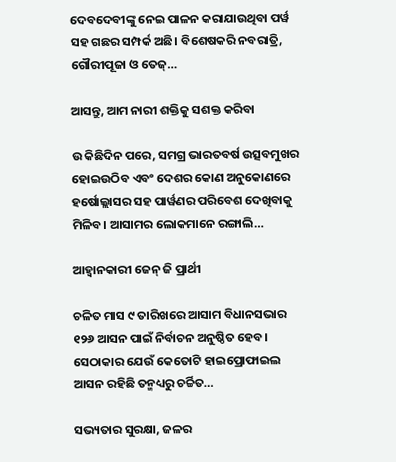ଦେବଦେବୀଙ୍କୁ ନେଇ ପାଳନ କରାଯାଉଥିବା ପର୍ୱ ସହ ଗଛର ସମ୍ପର୍କ ଅଛି। ବିଶେଷକରି ନବରାତ୍ରି, ଗୌରୀପୂଜା ଓ ତେଜ୍‌…

ଆସନ୍ତୁ, ଆମ ନାରୀ ଶକ୍ତିକୁ ସଶକ୍ତ କରିବା

ଉ କିଛିଦିନ ପରେ, ସମଗ୍ର ଭାରତବର୍ଷ ଉତ୍ସବମୁଖର ହୋଇଉଠିବ ଏବଂ ଦେଶର କୋଣ ଅନୁକୋଣରେ ହର୍ଷୋଲ୍ଲାସର ସହ ପାର୍ୱଣର ପରିବେଶ ଦେଖିବାକୁ ମିଳିବ। ଆସାମର ଲୋକମାନେ ରଙ୍ଗାଲି…

ଆହ୍ବାନକାରୀ ଜେନ୍‌ ଜି ପ୍ରାର୍ଥୀ

ଚଳିତ ମାସ ୯ ତାରିଖରେ ଆସାମ ବିଧାନସଭାର ୧୨୬ ଆସନ ପାଇଁ ନିର୍ବାଚନ ଅନୁଷ୍ଠିତ ହେବ। ସେଠାକାର ଯେଉଁ କେତୋଟି ହାଇପ୍ରୋଫାଇଲ ଆସନ ରହିଛି ତନ୍ମଧ୍ୟରୁ ଚର୍ଚ୍ଚିତ…

ସଭ୍ୟତାର ସୁରକ୍ଷା, ଜଳର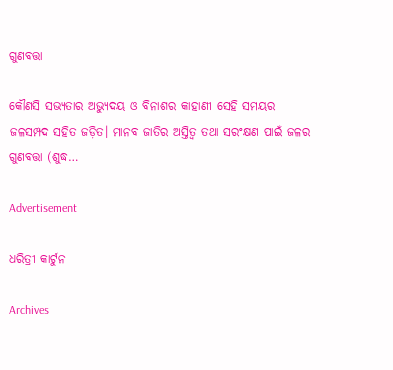ଗୁଣବତ୍ତା

କୌଣସି ସଭ୍ୟତାର ଅଭ୍ୟୁଦୟ ଓ ବିନାଶର କାହାଣୀ ସେହି ସମୟର ଜଳସମ୍ପଦ ସହିତ ଜଡ଼ିତ। ମାନବ ଜାତିର ଅସ୍ତିତ୍ୱ ତଥା ସରଂକ୍ଷଣ ପାଇଁ ଜଳର ଗୁଣବତ୍ତା (ଶୁଦ୍ଧ…

Advertisement

ଧରିତ୍ରୀ କାର୍ଟୁନ

Archives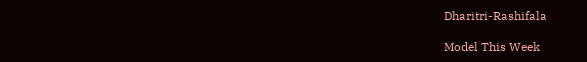Dharitri-Rashifala

Model This Week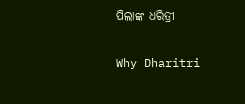ପିଲାଙ୍କ ଧରିତ୍ରୀ

Why Dharitri